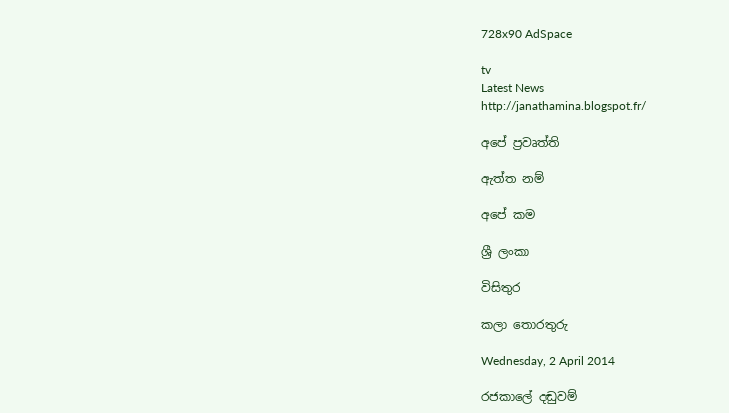728x90 AdSpace

tv
Latest News
http://janathamina.blogspot.fr/

අපේ ප්‍රවෘත්ති

ඇත්ත නම්

අපේ කම

ශ්‍රී ලංකා

විසිතුර

කලා තොරතුරු

Wednesday, 2 April 2014

රජකාලේ දඬුවම්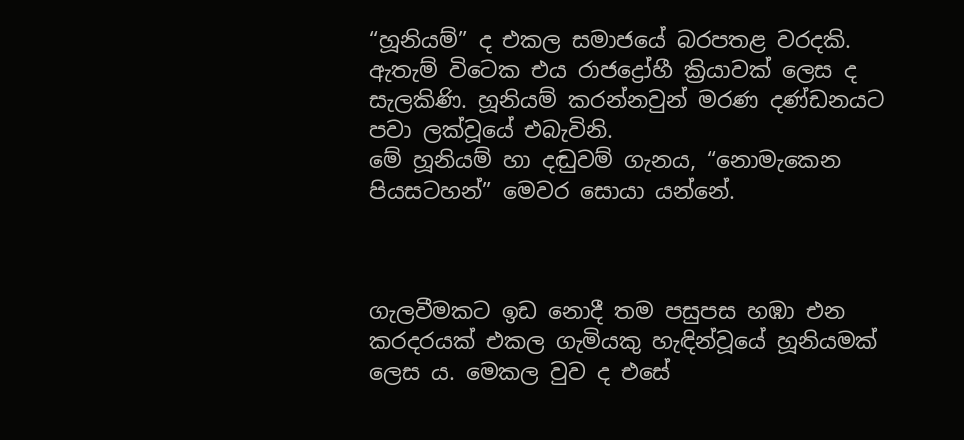“හූනියම්” ද එකල සමාජයේ බරපතළ වරදකි. ඇතැම් විටෙක එය රාජද්‍රෝහී ක්‍රියාවක් ලෙස ද සැලකිණි. හූනියම් කරන්නවුන් මරණ දණ්ඩනයට පවා ලක්වූයේ එබැවිනි.
මේ හූනියම් හා දඬුවම් ගැනය, “නොමැකෙන පියසටහන්” මෙවර සොයා යන්නේ.



ගැලවීමකට ඉඩ නොදී තම පසුපස හඹා එන කරදරයක් එකල ගැමියකු හැඳින්වූයේ හූනියමක් ලෙස ය. මෙකල වුව ද එසේ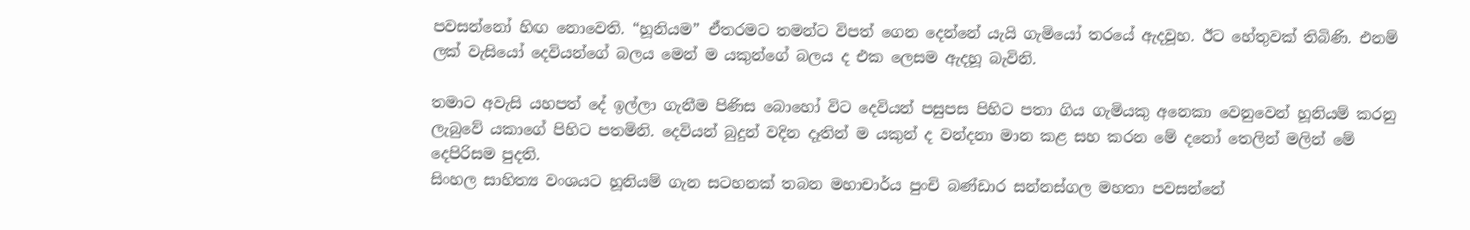පවසන්නෝ හිඟ නොවෙති. “හූනියම” ඒතරමට තමන්ට විපත් ගෙන දෙන්නේ යැයි ගැමියෝ තරයේ ඇදවූහ. ඊට හේතුවක් තිබිණි. එනම් ලක් වැසියෝ දෙවියන්ගේ බලය මෙන් ම යකුන්ගේ බලය ද එක ලෙසම ඇදහූ බැවිනි.

තමාට අවැසි යහපත් දේ ඉල්ලා ගැනීම පිණිස බොහෝ විට දෙවියන් පසුපස පිහිට පතා ගිය ගැමියකු අනෙකා වෙනුවෙන් හූනියම් කරනු ලැබුවේ යකාගේ පිහිට පතමිනි. දෙවියන් බුදුන් වදින දෑතින් ම යකුන් ද වන්දනා මාන කළ සහ කරන මේ දනෝ තෙලින් මලින් මේ දෙපිරිසම පුදති.
සිංහල සාහිත්‍ය වංශයට හූනියම් ගැන සටහනක් තබන මහාචාර්ය පුංචි බණ්ඩාර සන්නස්ගල මහතා පවසන්නේ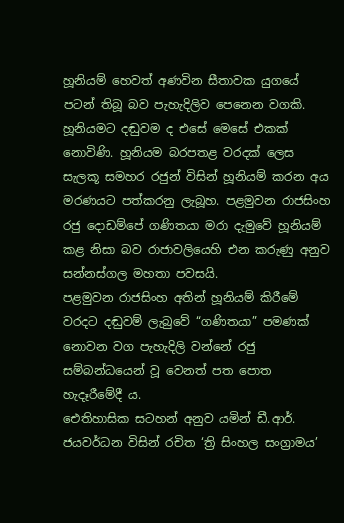හූනියම් හෙවත් අණවින සීතාවක යුගයේ පටන් තිබූ බව පැහැදිලිව පෙනෙන වගකි.
හූනියමට දඬුවම ද එසේ මෙසේ එකක් නොවිණි. හූනියම බරපතළ වරදක් ලෙස සැලකූ සමහර රජුන් විසින් හූනියම් කරන අය මරණයට පත්කරනු ලැබූහ. පළමුවන රාජසිංහ රජු දොඩම්පේ ගණිතයා මරා දැමුවේ හූනියම් කළ නිසා බව රාජාවලියෙහි එන කරුණු අනුව සන්නස්ගල මහතා පවසයි.
පළමුවන රාජසිංහ අතින් හූනියම් කිරීමේ වරදට දඬුවම් ලැබුවේ “ගණිතයා” පමණක් නොවන වග පැහැදිලි වන්නේ රජු සම්බන්ධයෙන් වූ වෙනත් පත පොත හැදෑරීමේදී ය.
ඓතිහාසික සටහන් අනුව යමින් ඩී.ආර්. ජයවර්ධන විසින් රචිත ‘ත්‍රි සිංහල සංග්‍රාමය’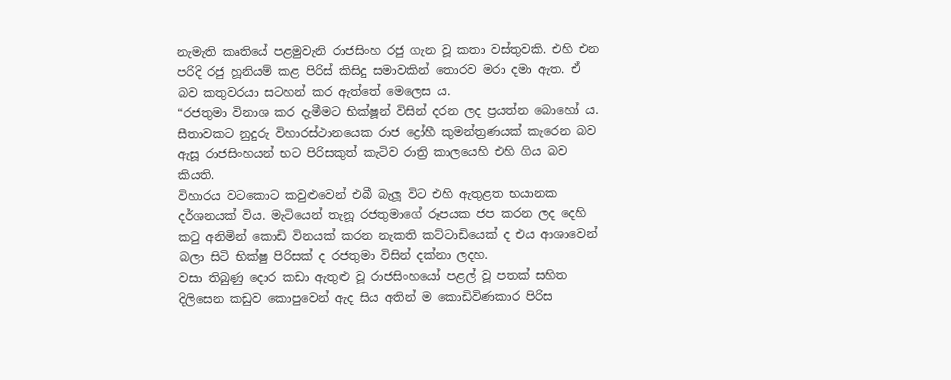නැමැති කෘතියේ පළමුවැනි රාජසිංහ රජු ගැන වූ කතා වස්තුවකි. එහි එන පරිදි රජු හූනියම් කළ පිරිස් කිසිදු සමාවකින් තොරව මරා දමා ඇත. ඒ බව කතුවරයා සටහන් කර ඇත්තේ මෙලෙස ය.
“රජතුමා විනාශ කර දැමීමට භික්ෂූන් විසින් දරන ලද ප්‍රයත්න බොහෝ ය. සීතාවකට නුදුරු විහාරස්ථානයෙක රාජ ද්‍රෝහී කුමන්ත්‍රණයක් කැරෙන බව ඇසූ රාජසිංහයන් භට පිරිසකුත් කැටිව රාත්‍රි කාලයෙහි එහි ගිය බව කියති.
විහාරය වටකොට කවුළුවෙන් එබී බැලූ විට එහි ඇතුළත භයානක දර්ශනයක් විය. මැටියෙන් තැනූ රජතුමාගේ රූපයක ජප කරන ලද දෙහි කටු අනිමින් කොඩි විනයක් කරන නැකති කට්ටාඩියෙක් ද එය ආශාවෙන් බලා සිටි භික්ෂු පිරිසක් ද රජතුමා විසින් දක්නා ලදහ.
වසා තිබුණු දොර කඩා ඇතුළු වූ රාජසිංහයෝ පළල් වූ පතක් සහිත දිලිසෙන කඩුව කොපුවෙන් ඇද සිය අතින් ම කොඩිවිණකාර පිරිස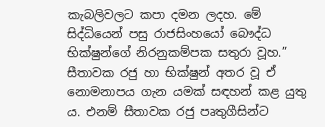කැබලිවලට කපා දමන ලදහ. මේ සිද්ධියෙන් පසු රාජසිංහයෝ බෞද්ධ භික්ෂුන්ගේ නිරනුකම්පක සතුරා වූහ.”
සීතාවක රජු හා භික්ෂුන් අතර වූ ඒ නොමනාපය ගැන යමක් සඳහන් කළ යුතු ය. එනම් සීතාවක රජු පෘතුගීසින්ට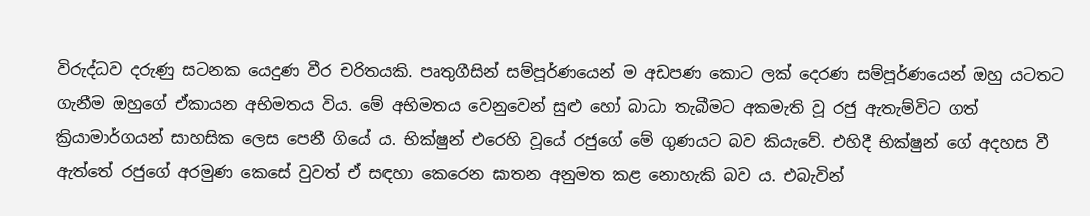විරුද්ධව දරුණු සටනක යෙදුණ වීර චරිතයකි. පෘතුගීසින් සම්පූර්ණයෙන් ම අඩපණ කොට ලක් දෙරණ සම්පූර්ණයෙන් ඔහු යටතට ගැනීම ඔහුගේ ඒකායන අභිමතය විය. මේ අභිමතය වෙනුවෙන් සුළු හෝ බාධා තැබීමට අකමැති වූ රජු ඇතැම්විට ගත් ක්‍රියාමාර්ගයන් සාහසික ලෙස පෙනී ගියේ ය. භික්ෂුන් එරෙහි වූයේ රජුගේ මේ ගුණයට බව කියැවේ. එහිදී භික්ෂුන් ගේ අදහස වී ඇත්තේ රජුගේ අරමුණ කෙසේ වුවත් ඒ සඳහා කෙරෙන ඝාතන අනුමත කළ නොහැකි බව ය. එබැවින්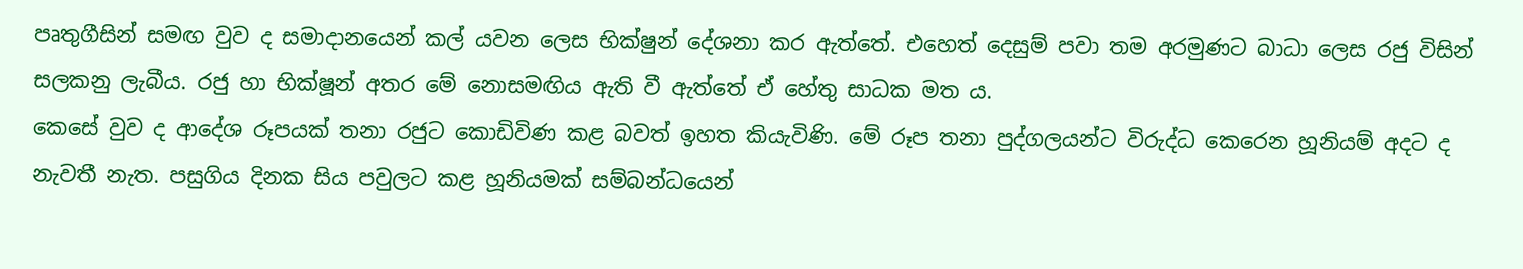පෘතුගීසින් සමඟ වුව ද සමාදානයෙන් කල් යවන ලෙස භික්ෂුන් දේශනා කර ඇත්තේ. එහෙත් දෙසුම් පවා තම අරමුණට බාධා ලෙස රජු විසින් සලකනු ලැබීය. රජු හා භික්ෂූන් අතර මේ නොසමඟිය ඇති වී ඇත්තේ ඒ හේතු සාධක මත ය.
කෙසේ වුව ද ආදේශ රූපයක් තනා රජුට කොඩිවිණ කළ බවත් ඉහත කියැවිණි. මේ රූප තනා පුද්ගලයන්ට විරුද්ධ කෙරෙන හූනියම් අදට ද නැවතී නැත. පසුගිය දිනක සිය පවුලට කළ හූනියමක් සම්බන්ධයෙන්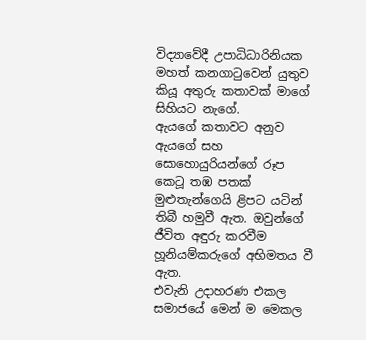විද්‍යාවේදී උපාධිධාරිනියක මහත් කනගාටුවෙන් යුතුව කියූ අතුරු කතාවක් මාගේ සිහියට නැගේ.
ඇයගේ කතාවට අනුව ඇයගේ සහ සොහොයුරියන්ගේ රූප කෙටූ තඹ පතක් මුළුතැන්ගෙයි ළිපට යටින් තිබී හමුවී ඇත. ඔවුන්ගේ ජීවිත අඳුරු කරවීම හූනියම්කරුගේ අභිමතය වී ඇත.
එවැනි උදාහරණ එකල සමාජයේ මෙන් ම මෙකල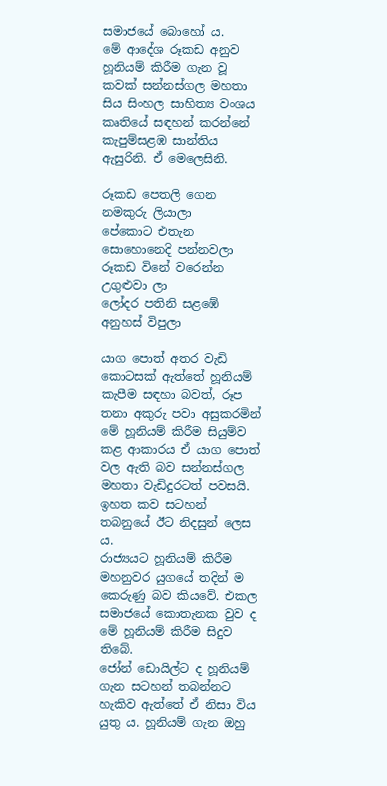සමාජයේ බොහෝ ය.
මේ ආදේශ රූකඩ අනුව හූනියම් කිරීම ගැන වූ කවක් සන්නස්ගල මහතා සිය සිංහල සාහිත්‍ය වංශය කෘතියේ සඳහන් කරන්නේ කැපුම්සළඹ සාන්තිය ඇසුරිනි. ඒ මෙලෙසිනි.

රූකඩ පෙතලි ගෙන නමකුරු ලියාලා
පේකොට එතැන සොහොනෙදි පන්නවලා
රූකඩ විනේ වරෙන්න උගුළුවා ලා
ලෝදර පතිනි සළඹේ අනුහස් විපුලා

යාග පොත් අතර වැඩි කොටසක් ඇත්තේ හූනියම් කැපීම සඳහා බවත්, රූප තනා අකුරු පවා අසුකරමින් මේ හූනියම් කිරීම සියුම්ව කළ ආකාරය ඒ යාග පොත් වල ඇති බව සන්නස්ගල මහතා වැඩිදුරටත් පවසයි. ඉහත කව සටහන් තබනුයේ ඊට නිදසුන් ලෙස ය.
රාජ්‍යයට හූනියම් කිරීම මහනුවර යුගයේ තදින් ම කෙරුණු බව කියවේ. එකල සමාජයේ කොතැනක වුව ද මේ හූනියම් කිරීම සිදුව තිබේ.
ජෝන් ඩොයිල්ට ද හූනියම් ගැන සටහන් තබන්නට හැකිව ඇත්තේ ඒ නිසා විය යුතු ය. හූනියම් ගැන ඔහු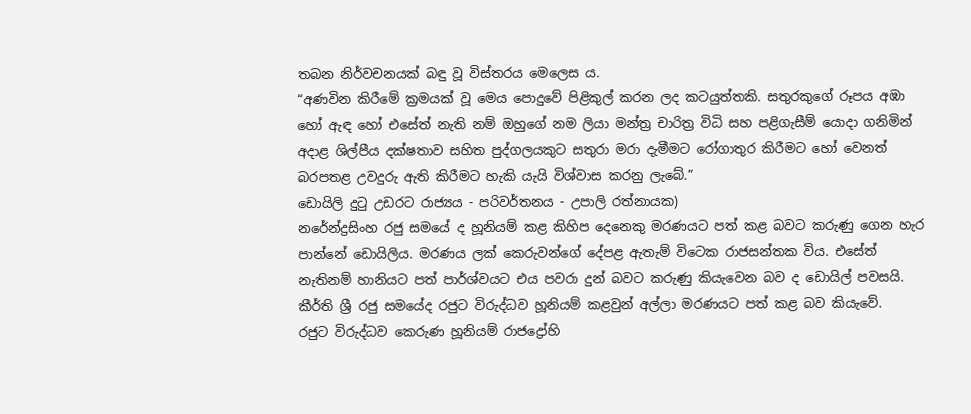තබන නිර්වචනයක් බඳු වූ විස්තරය මෙලෙස ය.
“අණවින කිරීමේ ක්‍රමයක් වූ මෙය පොදුවේ පිළිකුල් කරන ලද කටයුත්තකි. සතුරකුගේ රූපය අඹා හෝ ඇඳ හෝ එසේත් නැති නම් ඔහුගේ නම ලියා මන්ත්‍ර චාරිත්‍ර විධි සහ පළිගැසීම් යොදා ගනිමින් අදාළ ශිල්පීය දක්ෂතාව සහිත පුද්ගලයකුට සතුරා මරා දැමීමට රෝගාතුර කිරීමට හෝ වෙනත් බරපතළ උවදුරු ඇති කිරීමට හැකි යැයි විශ්වාස කරනු ලැබේ.”
ඩොයිලි දුටු උඩරට රාජ්‍යය - පරිවර්තනය - උපාලි රත්නායක)
නරේන්ද්‍රසිංහ රජු සමයේ ද හූනියම් කළ කිහිප දෙනෙකු මරණයට පත් කළ බවට කරුණු ගෙන හැර පාන්නේ ඩොයිලිය. මරණය ලක් කෙරුවන්ගේ දේපළ ඇතැම් විටෙක රාජසන්තක විය. එසේත් නැතිනම් හානියට පත් පාර්ශ්වයට එය පවරා දුන් බවට කරුණු කියැවෙන බව ද ඩොයිල් පවසයි.
කීර්ති ශ්‍රී රජු සමයේද රජුට විරුද්ධව හූනියම් කළවුන් අල්ලා මරණයට පත් කළ බව කියැවේ.
රජුට විරුද්ධව කෙරුණ හූනියම් රාජද්‍රෝහි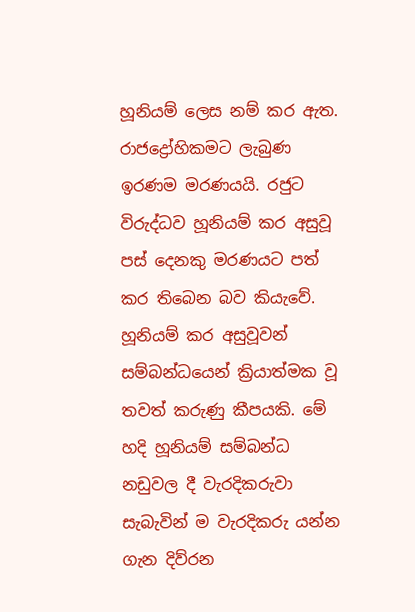හූනියම් ලෙස නම් කර ඇත. රාජද්‍රෝහිකමට ලැබුණ ඉරණම මරණයයි. රජුට විරුද්ධව හූනියම් කර අසුවූ පස් දෙනකු මරණයට පත් කර තිබෙන බව කියැවේ.
හූනියම් කර අසුවූවන් සම්බන්ධයෙන් ක්‍රියාත්මක වූ තවත් කරුණු කීපයකි. මේ හදි හූනියම් සම්බන්ධ නඩුවල දී වැරදිකරුවා සැබැවින් ම වැරදිකරු යන්න ගැන දිව්රන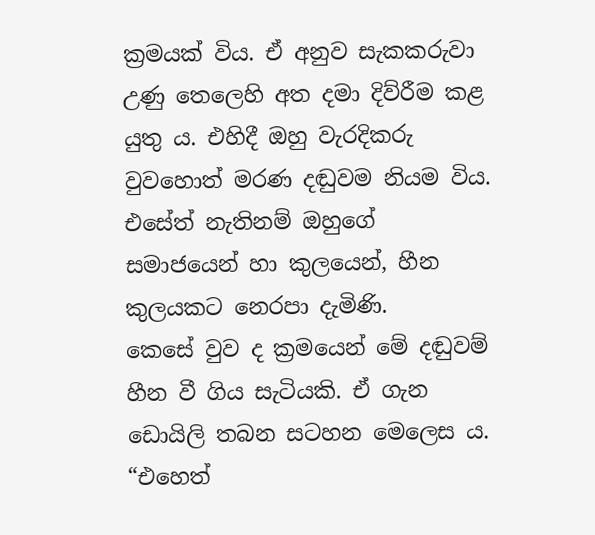ක්‍රමයක් විය. ඒ අනුව සැකකරුවා උණු තෙලෙහි අත දමා දිව්රීම කළ යුතු ය. එහිදී ඔහු වැරදිකරු වුවහොත් මරණ දඬුවම නියම විය. එසේත් නැතිනම් ඔහුගේ සමාජයෙන් හා කුලයෙන්, හීන කුලයකට නෙරපා දැමිණි.
කෙසේ වුව ද ක්‍රමයෙන් මේ දඬුවම් හීන වී ගිය සැටියකි. ඒ ගැන ඩොයිලි තබන සටහන මෙලෙස ය.
“එහෙත්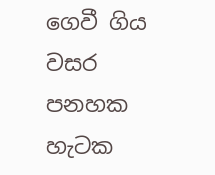ගෙවී ගිය වසර පනහක හැටක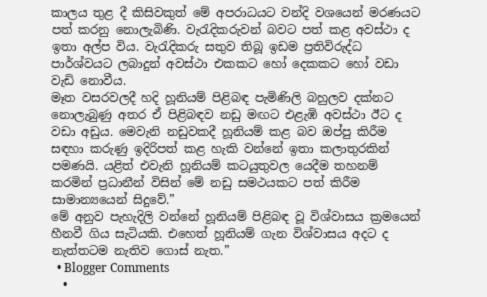කාලය තුළ දී කිසිවකුත් මේ අපරාධයට වන්දි වශයෙන් මරණයට පත් කරනු නොලැබිණි. වැරැදිකරුවන් බවට පත් කළ අවස්ථා ද ඉතා අල්ප විය. වැරැදිකරු සතුව තිබූ ඉඩම ප්‍රතිවිරුද්ධ පාර්ශ්වයට ලබාදුන් අවස්ථා එකකට හෝ දෙකකට හෝ වඩා වැඩි නොවීය.
මෑත වසරවලදී හදි හූනියම් පිළිබඳ පැමිණිලි බහුලව දක්නට නොලැබුණු අතර ඒ පිළිබඳව නඩු මඟට එළැඹි අවස්ථා ඊට ද වඩා අඩුය. මෙවැනි නඩුවකදී හූනියම් කළ බව ඔප්පු කිරීම සඳහා කරුණු ඉදිරිපත් කළ හැකි වන්නේ ඉතා කලාතුරකින් පමණයි. යළිත් එවැනි හූනියම් කටයුතුවල යෙදීම තහනම් කරමින් ප්‍රධානීන් විසින් මේ නඩු සමථයකට පත් කිරීම සාමාන්‍යයෙන් සිදුවේ.”
මේ අනුව පැහැදිලි වන්නේ හූනියම් පිළිබඳ වූ විශ්වාසය ක්‍රමයෙන් හීනවී ගිය සැටියකි. එහෙත් හූනියම් ගැන විශ්වාසය අදට ද නැත්තටම නැතිව ගොස් නැත.”
  • Blogger Comments
  •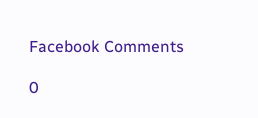Facebook Comments

0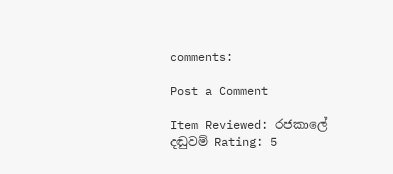comments:

Post a Comment

Item Reviewed: රජකාලේ දඬුවම් Rating: 5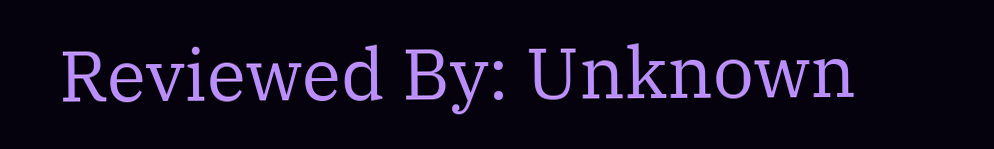Reviewed By: Unknown